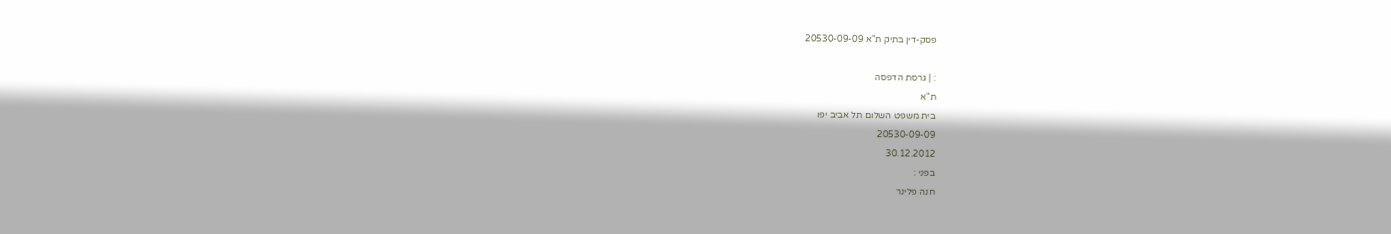פסק-דין בתיק ת"א 20530-09-09

: | גרסת הדפסה
ת"א
בית משפט השלום תל אביב יפו
20530-09-09
30.12.2012
בפני :
חנה פלינר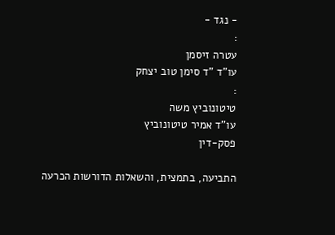- נגד -
:
עטרה זיסמן
עו"ד "ד סימן טוב יצחק
:
טיטונוביץ משה
עו"ד אמיר טיטונוביץ
פסק-דין

התביעה, בתמצית, והשאלות הדורשות הכרעה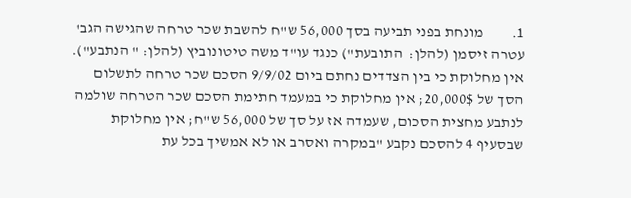1.         מונחת בפני תביעה בסך 56,000 ש"ח להשבת שכר טרחה שהגישה הגב' עטרה זיסמן (להלן:  התובעת") כנגד עו"ד משה טיטונוביץ (להלן: " הנתבע"). אין מחלוקת כי בין הצדדים נחתם ביום 9/9/02 הסכם שכר טרחה לתשלום הסך של 20,000$; אין מחלוקת כי במעמד חתימת הסכם שכר הטרחה שולמה לנתבע מחצית הסכום, שעמדה אז על סך של 56,000 ש"ח; אין מחלוקת שבסעיף 4 להסכם נקבע "במקרה ואסרב או לא אמשיך בכל עת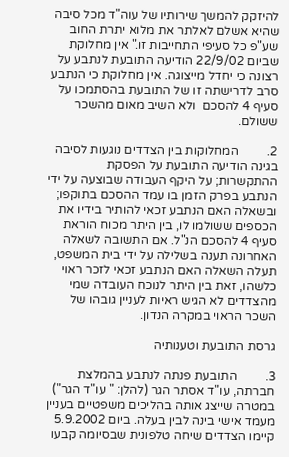להיזקק להמשך שירותיו של עוה"ד מכל סיבה שהיא אשלם לאלתר את מלוא יתרת החוב שע"פ כל סעיפי התחייבות זו." אין מחלוקת שביום 22/9/02 הודיעה התובעת לנתבע על רצונה כי יחדל מייצוגה. אין מחלוקת כי הנתבע סרב לדרישתה זו של התובעת בהסתמכו על סעיף 4 להסכם  ולא השיב מאום מהשכר ששולם.

2.         המחלוקות בין הצדדים נוגעות לסיבה בגינה הודיעה התובעת על הפסקת ההתקשרות; על היקף העבודה שבוצעה על ידי הנתבע בפרק הזמן בו עמד ההסכם בתוקפו; ובשאלה האם הנתבע זכאי להותיר בידיו את הכספים ששולמו לו, בין היתר מכוח הוראת סעיף 4 להסכם הנ"ל. אם התשובה לשאלה האחרונה תענה בשלילה על ידי בית המשפט, תעלה השאלה האם הנתבע זכאי לזכר ראוי כלשהו, זאת בין היתר לנוכח העובדה שמי מהצדדים לא הגיש ראיות לעניין גובהו של השכר הראוי במקרה הנדון.

גרסת התובעת וטענותיה

3.         התובעת פנתה לנתבע בהמלצת חברתה, עו"ד אסתר הגר (להלן: " עו"ד הגר") במטרה שייצג אותה בהליכים משפטיים בעניין מעמד אישי בינה לבין בעלה. ביום 5.9.2002 קיימו הצדדים שיחה טלפונית שבסיומה קבעו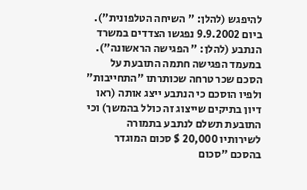להיפגש (להלן: " השיחה הטלפונית"). ביום 9.9.2002 נפגשו הצדדים במשרד הנתבע (להלן: " הפגישה הראשונה"). במעמד הפגישה חתמה התובעת על הסכם שכר טרחה שכותרתו "התחייבות" ולפיו הוסכם כי הנתבע ייצג אותה (ראו דיון בתיקים שייצוג זה כולל בהמשך) וכי התובעת תשלם לנתבע בתמורה לשירותיו 20,000 $ סכום המוגדר בהסכם "סכום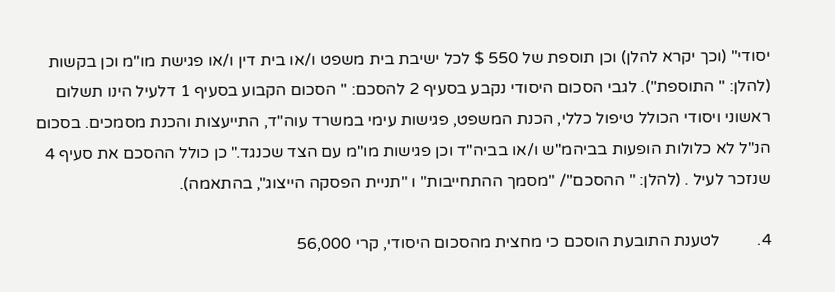יסודי" (וכך יקרא להלן) וכן תוספת של 550 $ לכל ישיבת בית משפט ו/או בית דין ו/או פגישת מו"מ וכן בקשות (להלן: " התוספת"). לגבי הסכום היסודי נקבע בסעיף 2 להסכם: " הסכום הקבוע בסעיף 1 דלעיל הינו תשלום ראשוני ויסודי הכולל טיפול כללי, הכנת המשפט, פגישות עימי במשרד עוה"ד, התייעצות והכנת מסמכים. בסכום הנ"ל לא כלולות הופעות בביהמ"ש ו/או בביה"ד וכן פגישות מו"מ עם הצד שכנגד." כן כולל ההסכם את סעיף 4 שנזכר לעיל . (להלן: " ההסכם"/ "מסמך ההתחייבות" ו "תניית הפסקה הייצוג", בהתאמה).

4.         לטענת התובעת הוסכם כי מחצית מהסכום היסודי, קרי 56,000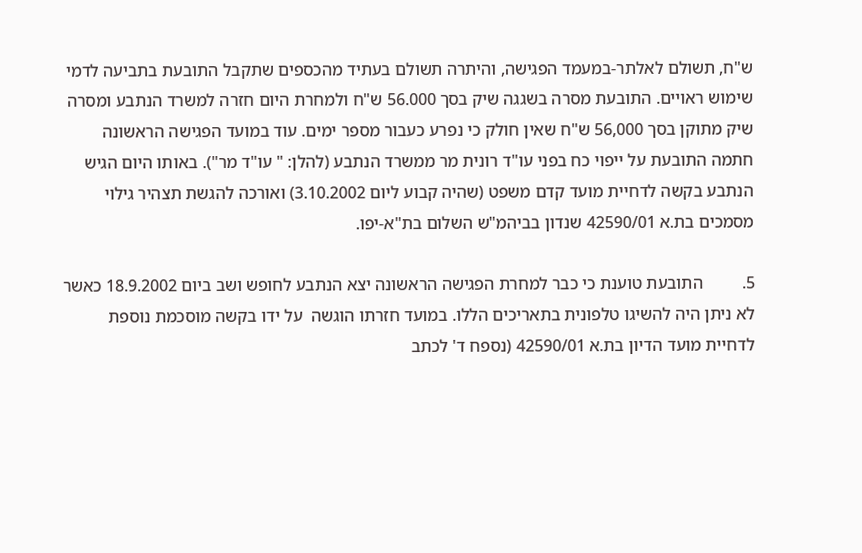ש"ח, תשולם לאלתר-במעמד הפגישה, והיתרה תשולם בעתיד מהכספים שתקבל התובעת בתביעה לדמי שימוש ראויים. התובעת מסרה בשגגה שיק בסך 56.000 ש"ח ולמחרת היום חזרה למשרד הנתבע ומסרה שיק מתוקן בסך 56,000 ש"ח שאין חולק כי נפרע כעבור מספר ימים. עוד במועד הפגישה הראשונה חתמה התובעת על ייפוי כח בפני עו"ד רונית מר ממשרד הנתבע (להלן: " עו"ד מר"). באותו היום הגיש הנתבע בקשה לדחיית מועד קדם משפט (שהיה קבוע ליום 3.10.2002) ואורכה להגשת תצהיר גילוי מסמכים בת.א 42590/01 שנדון בביהמ"ש השלום בת"א-יפו.

5.         התובעת טוענת כי כבר למחרת הפגישה הראשונה יצא הנתבע לחופש ושב ביום 18.9.2002 כאשר לא ניתן היה להשיגו טלפונית בתאריכים הללו. במועד חזרתו הוגשה  על ידו בקשה מוסכמת נוספת לדחיית מועד הדיון בת.א 42590/01 (נספח ד' לכתב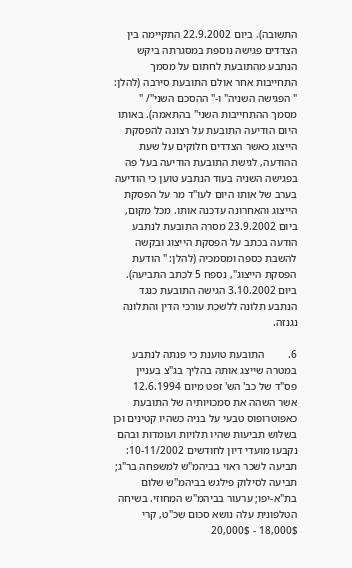התשובה). ביום 22.9.2002 התקיימה בין הצדדים פגישה נוספת במסגרתה ביקש הנתבע מהתובעת לחתום על מסמך התחייבות אחר אולם התובעת סירבה (להלן: " הפגישה השניה" ו-" ההסכם השני"/ " מסמך ההתחייבות השני" בהתאמה). באותו היום הודיעה התובעת על רצונה להפסקת הייצוג כאשר הצדדים חלוקים על שעת ההודעה, לגישת התובעת הודיעה בעל פה בפגישה השניה בעוד הנתבע טוען כי הודיעה בערב של אותו היום לעו"ד מר על הפסקת הייצוג והאחרונה עדכנה אותו. מכל מקום, ביום 23.9.2002 מסרה התובעת לנתבע הודעה בכתב על הפסקת הייצוג ובקשה להשבת כספה ומסמכיה (להלן: " הודעת הפסקת הייצוג", נספח 5 לכתב התביעה). ביום 3.10.2002 הגישה התובעת כנגד הנתבע תלונה ללשכת עורכי הדין והתלונה נגנזה.

6.         התובעת טוענת כי פנתה לנתבע במטרה שייצג אותה בהליך בג"צ בעניין פס"ד של כב' הש' זפט מיום 12.6.1994 אשר השהה את סמכויותיה של התובעת כאפוטרופוס טבעי על בניה כשהיו קטינים וכן בשלוש תביעות שהיו תלויות ועומדות ובהם נקבעו מועדי דיון לחודשים 10-11/2002: תביעה לשכר ראוי בביהמ"ש למשפחה בר"ג; תביעה לסילוק פילגש בביהמ"ש שלום בת"א-יפו; ערעור בביהמ"ש המחוזי. בשיחה הטלפונית עלה נושא סכום שכ"ט, קרי 18,000$ - 20,000$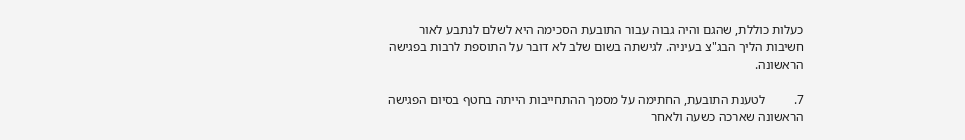כעלות כוללת, שהגם והיה גבוה עבור התובעת הסכימה היא לשלם לנתבע לאור חשיבות הליך הבג"צ בעיניה. לגישתה בשום שלב לא דובר על התוספת לרבות בפגישה הראשונה.

7.         לטענת התובעת, החתימה על מסמך ההתחייבות הייתה בחטף בסיום הפגישה הראשונה שארכה כשעה ולאחר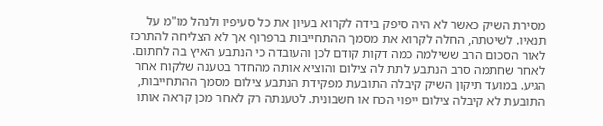מסירת השיק כאשר לא היה סיפק בידה לקרוא בעיון את כל סעיפיו ולנהל מו"מ על תנאיו. לשיטתה, החלה לקרוא את מסמך ההתחייבות ברפרוף אך לא הצליחה להתרכז לאור הסכום הרב ששילמה כמה דקות קודם לכן והעובדה כי הנתבע האיץ בה לחתום. לאחר שחתמה סרב הנתבע לתת לה צילום והוציא אותה מהחדר בטענה שלקוח אחר הגיע. במועד תיקון השיק קיבלה התובעת מפקידת הנתבע צילום מסמך ההתחייבות, התובעת לא קיבלה צילום ייפוי הכח או חשבונית. לטענתה רק לאחר מכן קראה אותו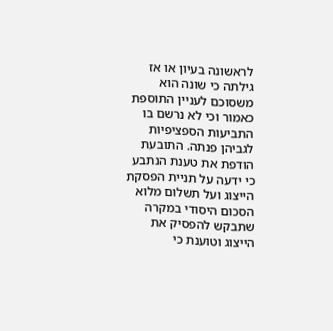לראשונה בעיון או אז גילתה כי שונה הוא משסוכם לעניין התוספת כאמור וכי לא נרשם בו התביעות הספציפיות לגביהן פנתה. התובעת הודפת את טענת הנתבע כי ידעה על תניית הפסקת הייצוג ועל תשלום מלוא הסכום היסודי במקרה שתבקש להפסיק את הייצוג וטוענת כי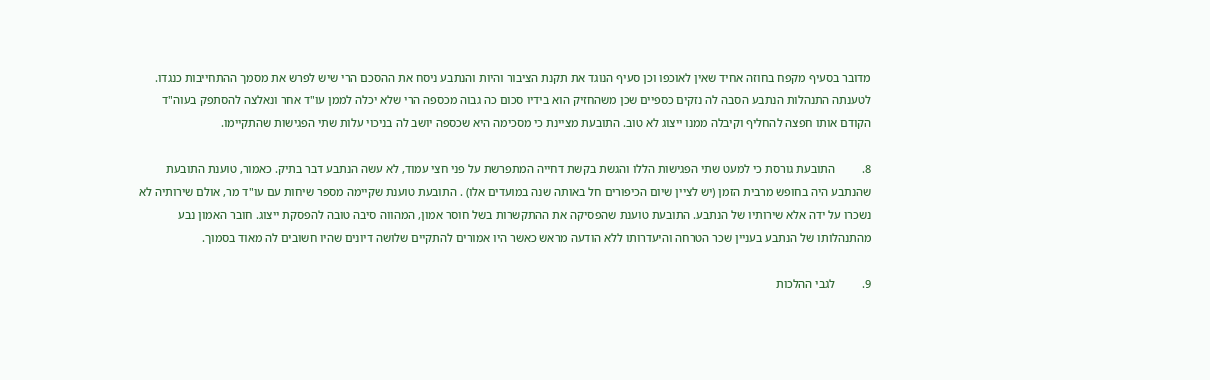מדובר בסעיף מקפח בחוזה אחיד שאין לאוכפו וכן סעיף הנוגד את תקנת הציבור והיות והנתבע ניסח את ההסכם הרי שיש לפרש את מסמך ההתחייבות כנגדו. לטענתה התנהלות הנתבע הסבה לה נזקים כספיים שכן משהחזיק הוא בידיו סכום כה גבוה מכספה הרי שלא יכלה לממן עו"ד אחר ונאלצה להסתפק בעוה"ד הקודם אותו חפצה להחליף וקיבלה ממנו ייצוג לא טוב. התובעת מציינת כי מסכימה היא שכספה יושב לה בניכוי עלות שתי הפגישות שהתקיימו.

8.         התובעת גורסת כי למעט שתי הפגישות הללו והגשת בקשת דחייה המתפרשת על פני חצי עמוד, לא עשה הנתבע דבר בתיק. כאמור, טוענת התובעת שהנתבע היה בחופש מרבית הזמן (יש לציין שיום הכיפורים חל באותה שנה במועדים אלו) . התובעת טוענת שקיימה מספר שיחות עם עו"ד מר, אולם שירותיה לא נשכרו על ידה אלא שירותיו של הנתבע. התובעת טוענת שהפסיקה את ההתקשרות בשל חוסר אמון, המהווה סיבה טובה להפסקת ייצוג. חובר האמון נבע מהתנהלותו של הנתבע בעניין שכר הטרחה והיעדרותו ללא הודעה מראש כאשר היו אמורים להתקיים שלושה דיונים שהיו חשובים לה מאוד בסמוך.

9.         לגבי ההלכות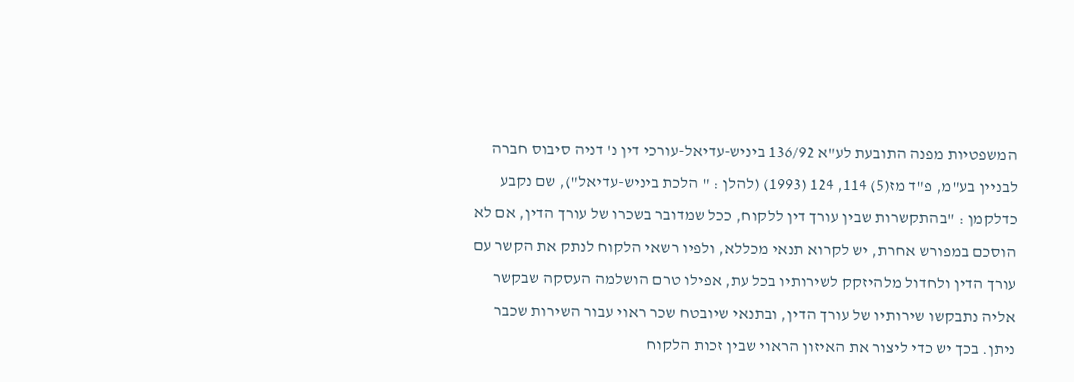המשפטיות מפנה התובעת לע"א 136/92 ביניש-עדיאל-עורכי דין נ' דניה סיבוס חברה לבניין בע"מ, פ"ד מז(5) 114, 124 (1993) (להלן : " הלכת ביניש-עדיאל"), שם נקבע כדלקמן : "בהתקשרות שבין עורך דין ללקוח, ככל שמדובר בשכרו של עורך הדין, אם לא הוסכם במפורש אחרת, יש לקרוא תנאי מכללא, ולפיו רשאי הלקוח לנתק את הקשר עם עורך הדין ולחדול מלהיזקק לשירותיו בכל עת, אפילו טרם הושלמה העסקה שבקשר אליה נתבקשו שירותיו של עורך הדין, ובתנאי שיובטח שכר ראוי עבור השירות שכבר ניתן. בכך יש כדי ליצור את האיזון הראוי שבין זכות הלקוח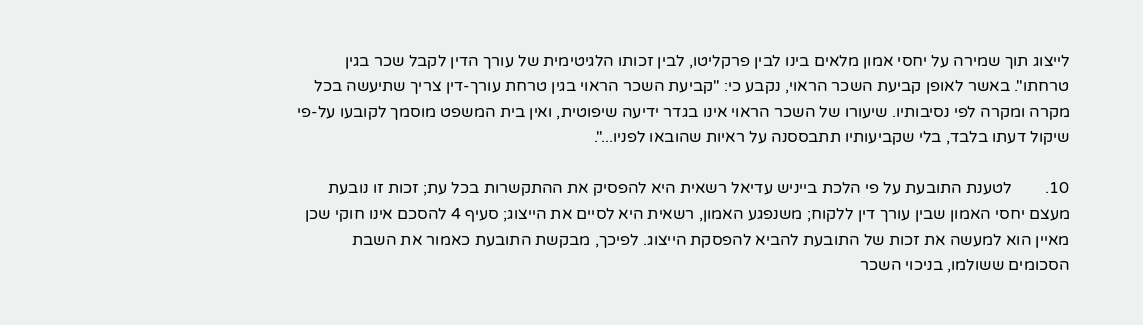לייצוג תוך שמירה על יחסי אמון מלאים בינו לבין פרקליטו, לבין זכותו הלגיטימית של עורך הדין לקבל שכר בגין טרחתו". באשר לאופן קביעת השכר הראוי, נקבע כי: "קביעת השכר הראוי בגין טרחת עורך-דין צריך שתיעשה בכל מקרה ומקרה לפי נסיבותיו. שיעורו של השכר הראוי אינו בגדר ידיעה שיפוטית, ואין בית המשפט מוסמך לקובעו על-פי שיקול דעתו בלבד, בלי שקביעותיו תתבססנה על ראיות שהובאו לפניו...".

10.        לטענת התובעת על פי הלכת בייניש עדיאל רשאית היא להפסיק את ההתקשרות בכל עת; זכות זו נובעת מעצם יחסי האמון שבין עורך דין ללקוח; משנפגע האמון, רשאית היא לסיים את הייצוג; סעיף 4 להסכם אינו חוקי שכן מאיין הוא למעשה את זכות של התובעת להביא להפסקת הייצוג. לפיכך, מבקשת התובעת כאמור את השבת הסכומים ששולמו, בניכוי השכר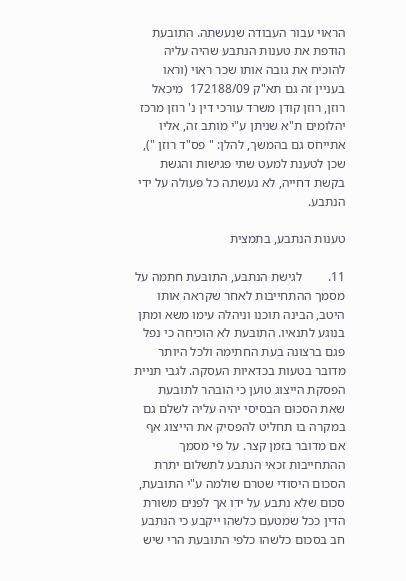הראוי עבור העבודה שנעשתה. התובעת הודפת את טענות הנתבע שהיה עליה להוכיח את גובה אותו שכר ראוי (וראו בעניין זה גם תא"ק 172188/09  מיכאל רוזן, רוזן קודן משרד עורכי דין נ' רוזן מרכז יהלומים ת"א שניתן ע"י מותב זה, אליו אתייחס גם בהמשך, להלן: " פס"ד רוזן "), שכן לטענת למעט שתי פגישות והגשת בקשת דחייה, לא נעשתה כל פעולה על ידי הנתבע.

טענות הנתבע, בתמצית

11.        לגישת הנתבע, התובעת חתמה על מסמך ההתחייבות לאחר שקראה אותו היטב, הבינה תוכנו וניהלה עימו משא ומתן בנוגע לתנאיו. התובעת לא הוכיחה כי נפל פגם ברצונה בעת החתימה ולכל היותר מדובר בטעות בכדאיות העסקה. לגבי תניית הפסקת הייצוג טוען כי הובהר לתובעת שאת הסכום הבסיסי יהיה עליה לשלם גם במקרה בו תחליט להפסיק את הייצוג אף אם מדובר בזמן קצר. על פי מסמך ההתחייבות זכאי הנתבע לתשלום יתרת הסכום היסודי שטרם שולמה ע"י התובעת, סכום שלא נתבע על ידו אך לפנים משורת הדין ככל שמטעם כלשהו ייקבע כי הנתבע חב בסכום כלשהו כלפי התובעת הרי שיש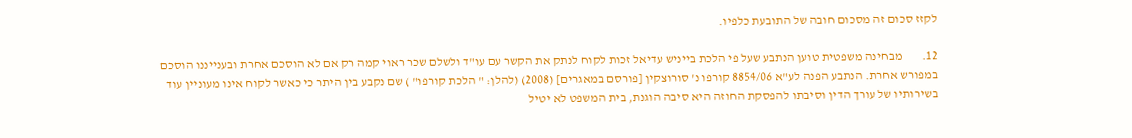לקזז סכום זה מסכום חובה של התובעת כלפיו.

12.        מבחינה משפטית טוען הנתבע שעל פי הלכת בייניש עדיאל זכות לקוח לנתק את הקשר עם עו"ד ולשלם שכר ראוי קמה רק אם לא הוסכם אחרת ובענייננו הוסכם במפורש אחרת. הנתבע הפנה לע"א 8854/06 קורפו נ' סורוצקין [פורסם במאגרים] (2008) (להלן: " הלכת קורפו" ) שם נקבע בין היתר כי כאשר לקוח אינו מעוניין עוד בשירותיו של עורך הדין וסיבתו להפסקת החוזה היא סיבה הוגנת, בית המשפט לא יטיל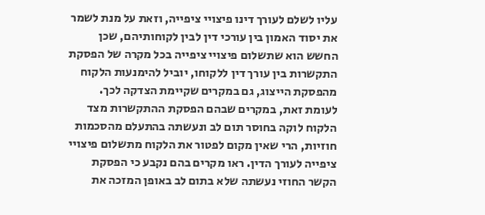עליו לשלם לעורך דינו פיצויי ציפייה, וזאת על מנת לשמר את יסוד האמון בין עורכי דין לבין לקוחותיהם, שכן החשש הוא שתשלום פיצויי ציפייה בכל מקרה של הפסקת התקשרות בין עורך דין ללקוחו, יוביל להימנעות הלקוח מהפסקת הייצוג, גם במקרים שקיימת הצדקה לכך. לעומת זאת, במקרים שבהם הפסקת ההתקשרות מצד הלקוח לוקה בחוסר תום לב ונעשתה בהתעלם מהסכמות חוזיות, הרי שאין מקום לפטור את הלקוח מתשלום פיצויי ציפייה לעורך הדין. ראו מקרים בהם נקבע כי הפסקת הקשר החוזי נעשתה שלא בתום לב באופן המזכה את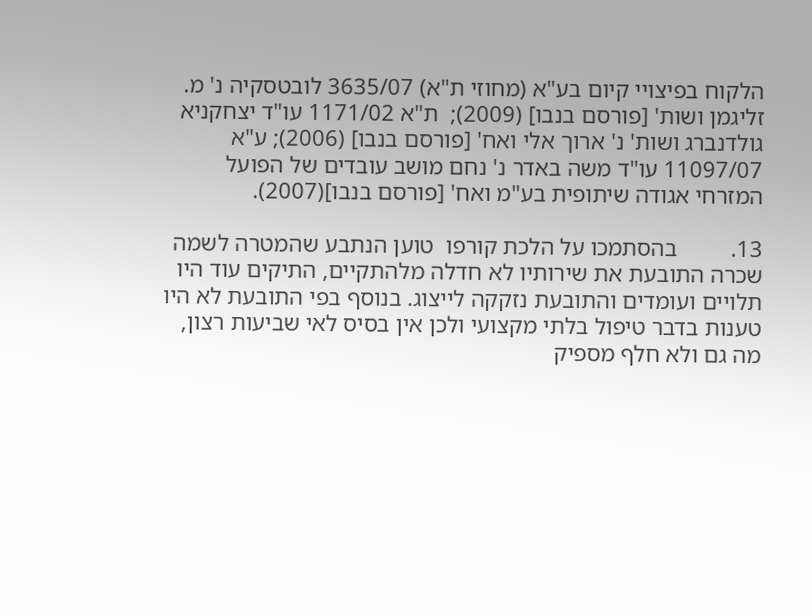הלקוח בפיצויי קיום בע"א (מחוזי ת"א) 3635/07 לובטסקיה נ' מ. זליגמן ושות' [פורסם בנבו] (2009);  ת"א 1171/02 עו"ד יצחקניא גולדנברג ושות' נ' ארוך אלי ואח' [פורסם בנבו] (2006); ע"א 11097/07 עו"ד משה באדר נ' נחם מושב עובדים של הפועל המזרחי אגודה שיתופית בע"מ ואח' [פורסם בנבו](2007).

13.         בהסתמכו על הלכת קורפו  טוען הנתבע שהמטרה לשמה שכרה התובעת את שירותיו לא חדלה מלהתקיים, התיקים עוד היו תלויים ועומדים והתובעת נזקקה לייצוג. בנוסף בפי התובעת לא היו טענות בדבר טיפול בלתי מקצועי ולכן אין בסיס לאי שביעות רצון, מה גם ולא חלף מספיק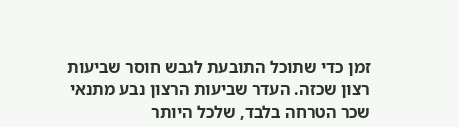זמן כדי שתוכל התובעת לגבש חוסר שביעות רצון שכזה. העדר שביעות הרצון נבע מתנאי שכר הטרחה בלבד, שלכל היותר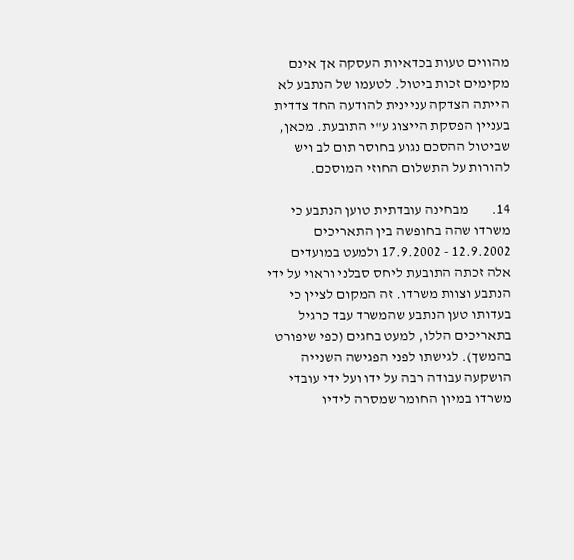מהווים טעות בכדאיות העסקה אך אינם מקימים זכות ביטול. לטעמו של הנתבע לא הייתה הצדקה עניינית להודעה החד צדדית בעניין הפסקת הייצוג ע"י התובעת. מכאן, שביטול ההסכם נגוע בחוסר תום לב ויש להורות על התשלום החוזי המוסכם.

14.        מבחינה עובדתית טוען הנתבע כי משרדו שהה בחופשה בין התאריכים 12.9.2002 - 17.9.2002 ולמעט במועדים אלה זכתה התובעת ליחס סבלני וראוי על ידי הנתבע וצוות משרדו. זה המקום לציין כי בעדותו טען הנתבע שהמשרד עבד כרגיל בתאריכים הללו, למעט בחגים (כפי שיפורט בהמשך). לגישתו לפני הפגישה השנייה הושקעה עבודה רבה על ידו ועל ידי עובדי משרדו במיון החומר שמסרה לידיו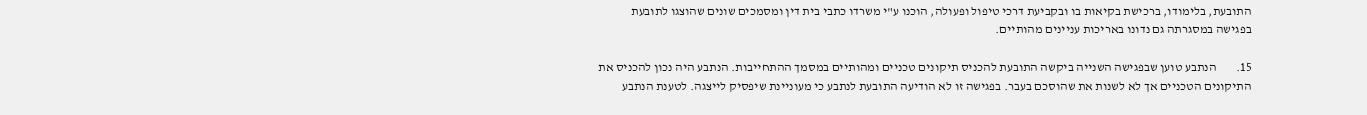התובעת, בלימודו, ברכישת בקיאות בו ובקביעת דרכי טיפול ופעולה, הוכנו ע"י משרדו כתבי בית דין ומסמכים שונים שהוצגו לתובעת בפגישה במסגרתה גם נדונו באריכות עניינים מהותיים.

15.        הנתבע טוען שבפגישה השנייה ביקשה התובעת להכניס תיקונים טכניים ומהותיים במסמך ההתחייבות. הנתבע היה נכון להכניס את התיקונים הטכניים אך לא לשנות את שהוסכם בעבר. בפגישה זו לא הודיעה התובעת לנתבע כי מעוניינת שיפסיק לייצגה. לטענת הנתבע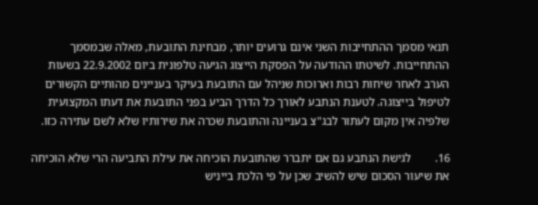תנאי מסמך ההתחייבות השני אינם גרועים יותר, מבחינת התובעת, מאלה שבמסמך ההתחייבות. לשיטתו ההודעה על הפסקת הייצוג הגיעה טלפונית ביום 22.9.2002 בשעות הערב לאחר שיחות רבות וארוכות שניהל עם התובעת בעיקר בעניינים מהותיים הקשורים לטיפול בייצוגה. לטענת הנתבע לאורך כל הדרך הביע בפני התובעת את דעתו המקצועית שלפיה אין מקום לעתור לבג"צ בעניינה והתובעת שכרה את שירותיו שלא לשם עתירה כזו.

16.        לגישת הנתבע גם אם יתברר שהתובעת הוכיחה את עילת התביעה הרי שלא הוכיחה את שיעור הסכום שיש להשיב שכן על פי הלכת בייניש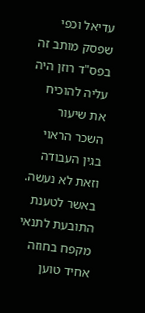עדיאל וכפי שפסק מותב זה בפס"ד רוזן היה עליה להוכיח את שיעור השכר הראוי בגין העבודה וזאת לא נעשה. באשר לטענת התובעת לתנאי מקפח בחוזה אחיד טוען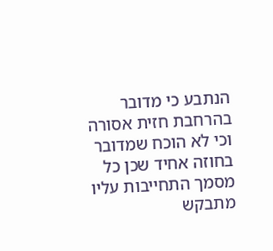הנתבע כי מדובר בהרחבת חזית אסורה וכי לא הוכח שמדובר בחוזה אחיד שכן כל מסמך התחייבות עליו מתבקש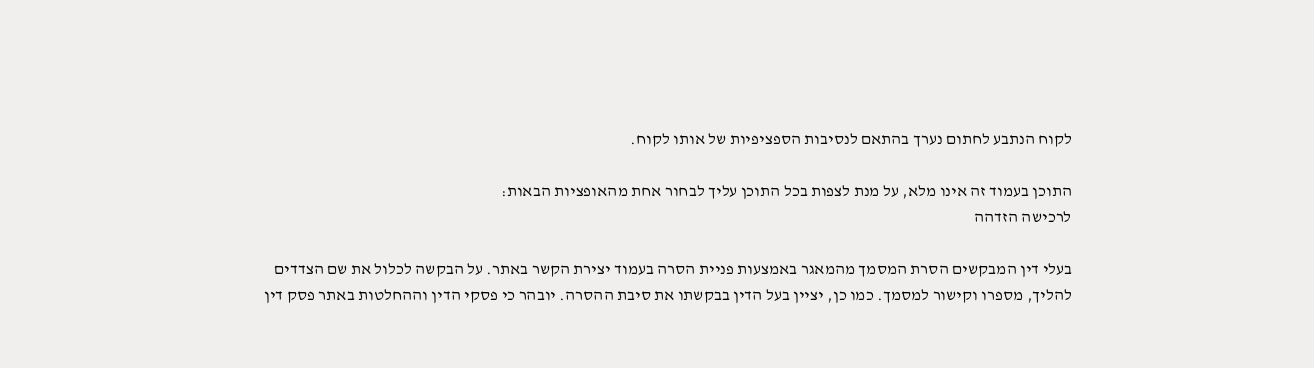לקוח הנתבע לחתום נערך בהתאם לנסיבות הספציפיות של אותו לקוח.

התוכן בעמוד זה אינו מלא, על מנת לצפות בכל התוכן עליך לבחור אחת מהאופציות הבאות:
לרכישה הזדהה

בעלי דין המבקשים הסרת המסמך מהמאגר באמצעות פניית הסרה בעמוד יצירת הקשר באתר. על הבקשה לכלול את שם הצדדים להליך, מספרו וקישור למסמך. כמו כן, יציין בעל הדין בבקשתו את סיבת ההסרה. יובהר כי פסקי הדין וההחלטות באתר פסק דין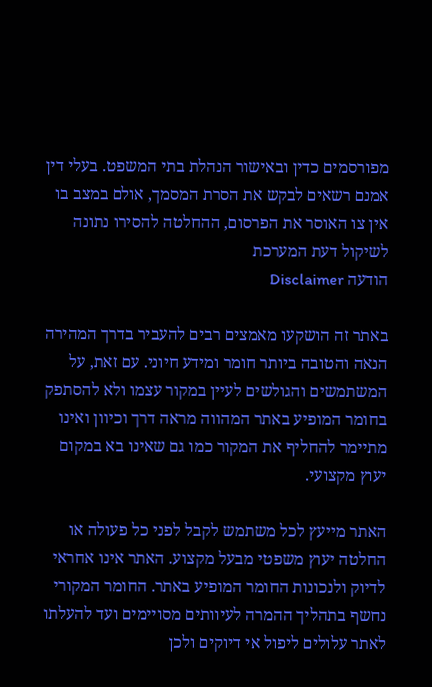מפורסמים כדין ובאישור הנהלת בתי המשפט. בעלי דין אמנם רשאים לבקש את הסרת המסמך, אולם במצב בו אין צו האוסר את הפרסום, ההחלטה להסירו נתונה לשיקול דעת המערכת
הודעה Disclaimer

באתר זה הושקעו מאמצים רבים להעביר בדרך המהירה הנאה והטובה ביותר חומר ומידע חיוני. עם זאת, על המשתמשים והגולשים לעיין במקור עצמו ולא להסתפק בחומר המופיע באתר המהווה מראה דרך וכיוון ואינו מתיימר להחליף את המקור כמו גם שאינו בא במקום יעוץ מקצועי.

האתר מייעץ לכל משתמש לקבל לפני כל פעולה או החלטה יעוץ משפטי מבעל מקצוע. האתר אינו אחראי לדיוק ולנכונות החומר המופיע באתר. החומר המקורי נחשף בתהליך ההמרה לעיוותים מסויימים ועד להעלתו לאתר עלולים ליפול אי דיוקים ולכן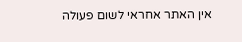אין האתר אחראי לשום פעולה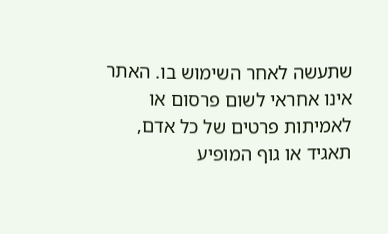שתעשה לאחר השימוש בו. האתר אינו אחראי לשום פרסום או לאמיתות פרטים של כל אדם, תאגיד או גוף המופיע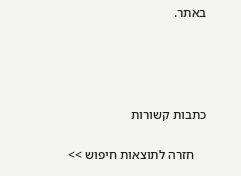באתר.




כתבות קשורות

    חזרה לתוצאות חיפוש >>